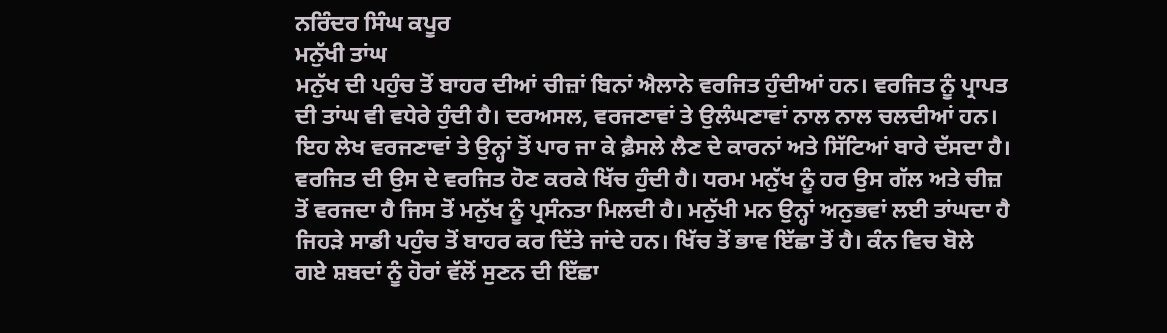ਨਰਿੰਦਰ ਸਿੰਘ ਕਪੂਰ
ਮਨੁੱਖੀ ਤਾਂਘ
ਮਨੁੱਖ ਦੀ ਪਹੁੰਚ ਤੋਂ ਬਾਹਰ ਦੀਆਂ ਚੀਜ਼ਾਂ ਬਿਨਾਂ ਐਲਾਨੇ ਵਰਜਿਤ ਹੁੰਦੀਆਂ ਹਨ। ਵਰਜਿਤ ਨੂੰ ਪ੍ਰਾਪਤ ਦੀ ਤਾਂਘ ਵੀ ਵਧੇਰੇ ਹੁੰਦੀ ਹੈ। ਦਰਅਸਲ, ਵਰਜਣਾਵਾਂ ਤੇ ਉਲੰਘਣਾਵਾਂ ਨਾਲ ਨਾਲ ਚਲਦੀਆਂ ਹਨ। ਇਹ ਲੇਖ ਵਰਜਣਾਵਾਂ ਤੇ ਉਨ੍ਹਾਂ ਤੋਂ ਪਾਰ ਜਾ ਕੇ ਫ਼ੈਸਲੇ ਲੈਣ ਦੇ ਕਾਰਨਾਂ ਅਤੇ ਸਿੱਟਿਆਂ ਬਾਰੇ ਦੱਸਦਾ ਹੈ।
ਵਰਜਿਤ ਦੀ ਉਸ ਦੇ ਵਰਜਿਤ ਹੋਣ ਕਰਕੇ ਖਿੱਚ ਹੁੰਦੀ ਹੈ। ਧਰਮ ਮਨੁੱਖ ਨੂੰ ਹਰ ਉਸ ਗੱਲ ਅਤੇ ਚੀਜ਼ ਤੋਂ ਵਰਜਦਾ ਹੈ ਜਿਸ ਤੋਂ ਮਨੁੱਖ ਨੂੰ ਪ੍ਰਸੰਨਤਾ ਮਿਲਦੀ ਹੈ। ਮਨੁੱਖੀ ਮਨ ਉਨ੍ਹਾਂ ਅਨੁਭਵਾਂ ਲਈ ਤਾਂਘਦਾ ਹੈ ਜਿਹੜੇ ਸਾਡੀ ਪਹੁੰਚ ਤੋਂ ਬਾਹਰ ਕਰ ਦਿੱਤੇ ਜਾਂਦੇ ਹਨ। ਖਿੱਚ ਤੋਂ ਭਾਵ ਇੱਛਾ ਤੋਂ ਹੈ। ਕੰਨ ਵਿਚ ਬੋਲੇ ਗਏ ਸ਼ਬਦਾਂ ਨੂੰ ਹੋਰਾਂ ਵੱਲੋਂ ਸੁਣਨ ਦੀ ਇੱਛਾ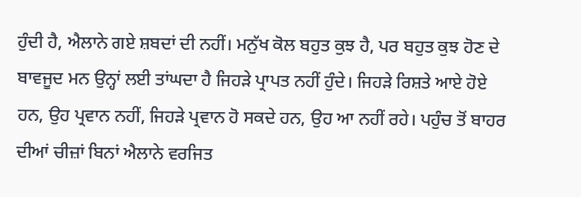ਹੁੰਦੀ ਹੈ, ਐਲਾਨੇ ਗਏ ਸ਼ਬਦਾਂ ਦੀ ਨਹੀਂ। ਮਨੁੱਖ ਕੋਲ ਬਹੁਤ ਕੁਝ ਹੈ, ਪਰ ਬਹੁਤ ਕੁਝ ਹੋਣ ਦੇ ਬਾਵਜੂਦ ਮਨ ਉਨ੍ਹਾਂ ਲਈ ਤਾਂਘਦਾ ਹੈ ਜਿਹੜੇ ਪ੍ਰਾਪਤ ਨਹੀਂ ਹੁੰਦੇ। ਜਿਹੜੇ ਰਿਸ਼ਤੇ ਆਏ ਹੋਏ ਹਨ, ਉਹ ਪ੍ਰਵਾਨ ਨਹੀਂ, ਜਿਹੜੇ ਪ੍ਰਵਾਨ ਹੋ ਸਕਦੇ ਹਨ, ਉਹ ਆ ਨਹੀਂ ਰਹੇ। ਪਹੁੰਚ ਤੋਂ ਬਾਹਰ ਦੀਆਂ ਚੀਜ਼ਾਂ ਬਿਨਾਂ ਐਲਾਨੇ ਵਰਜਿਤ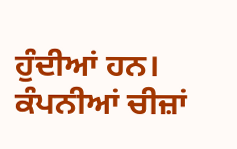ਹੁੰਦੀਆਂ ਹਨ। ਕੰਪਨੀਆਂ ਚੀਜ਼ਾਂ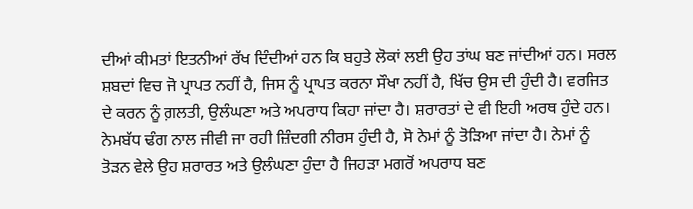ਦੀਆਂ ਕੀਮਤਾਂ ਇਤਨੀਆਂ ਰੱਖ ਦਿੰਦੀਆਂ ਹਨ ਕਿ ਬਹੁਤੇ ਲੋਕਾਂ ਲਈ ਉਹ ਤਾਂਘ ਬਣ ਜਾਂਦੀਆਂ ਹਨ। ਸਰਲ ਸ਼ਬਦਾਂ ਵਿਚ ਜੋ ਪ੍ਰਾਪਤ ਨਹੀਂ ਹੈ, ਜਿਸ ਨੂੰ ਪ੍ਰਾਪਤ ਕਰਨਾ ਸੌਖਾ ਨਹੀਂ ਹੈ, ਖਿੱਚ ਉਸ ਦੀ ਹੁੰਦੀ ਹੈ। ਵਰਜਿਤ ਦੇ ਕਰਨ ਨੂੰ ਗ਼ਲਤੀ, ਉਲੰਘਣਾ ਅਤੇ ਅਪਰਾਧ ਕਿਹਾ ਜਾਂਦਾ ਹੈ। ਸ਼ਰਾਰਤਾਂ ਦੇ ਵੀ ਇਹੀ ਅਰਥ ਹੁੰਦੇ ਹਨ। ਨੇਮਬੱਧ ਢੰਗ ਨਾਲ ਜੀਵੀ ਜਾ ਰਹੀ ਜ਼ਿੰਦਗੀ ਨੀਰਸ ਹੁੰਦੀ ਹੈ, ਸੋ ਨੇਮਾਂ ਨੂੰ ਤੋੜਿਆ ਜਾਂਦਾ ਹੈ। ਨੇਮਾਂ ਨੂੰ ਤੋੜਨ ਵੇਲੇ ਉਹ ਸ਼ਰਾਰਤ ਅਤੇ ਉਲੰਘਣਾ ਹੁੰਦਾ ਹੈ ਜਿਹੜਾ ਮਗਰੋਂ ਅਪਰਾਧ ਬਣ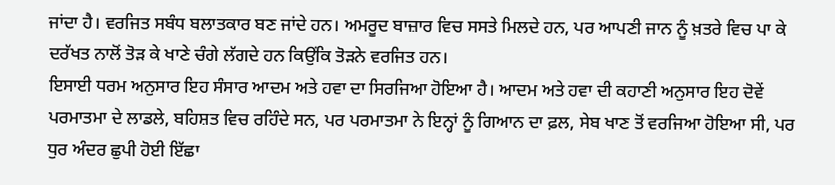ਜਾਂਦਾ ਹੈ। ਵਰਜਿਤ ਸਬੰਧ ਬਲਾਤਕਾਰ ਬਣ ਜਾਂਦੇ ਹਨ। ਅਮਰੂਦ ਬਾਜ਼ਾਰ ਵਿਚ ਸਸਤੇ ਮਿਲਦੇ ਹਨ, ਪਰ ਆਪਣੀ ਜਾਨ ਨੂੰ ਖ਼ਤਰੇ ਵਿਚ ਪਾ ਕੇ ਦਰੱਖਤ ਨਾਲੋਂ ਤੋੜ ਕੇ ਖਾਣੇ ਚੰਗੇ ਲੱਗਦੇ ਹਨ ਕਿਉਂਕਿ ਤੋੜਨੇ ਵਰਜਿਤ ਹਨ।
ਇਸਾਈ ਧਰਮ ਅਨੁਸਾਰ ਇਹ ਸੰਸਾਰ ਆਦਮ ਅਤੇ ਹਵਾ ਦਾ ਸਿਰਜਿਆ ਹੋਇਆ ਹੈ। ਆਦਮ ਅਤੇ ਹਵਾ ਦੀ ਕਹਾਣੀ ਅਨੁਸਾਰ ਇਹ ਦੋਵੇਂ ਪਰਮਾਤਮਾ ਦੇ ਲਾਡਲੇ, ਬਹਿਸ਼ਤ ਵਿਚ ਰਹਿੰਦੇ ਸਨ, ਪਰ ਪਰਮਾਤਮਾ ਨੇ ਇਨ੍ਹਾਂ ਨੂੰ ਗਿਆਨ ਦਾ ਫ਼ਲ, ਸੇਬ ਖਾਣ ਤੋਂ ਵਰਜਿਆ ਹੋਇਆ ਸੀ, ਪਰ ਧੁਰ ਅੰਦਰ ਛੁਪੀ ਹੋਈ ਇੱਛਾ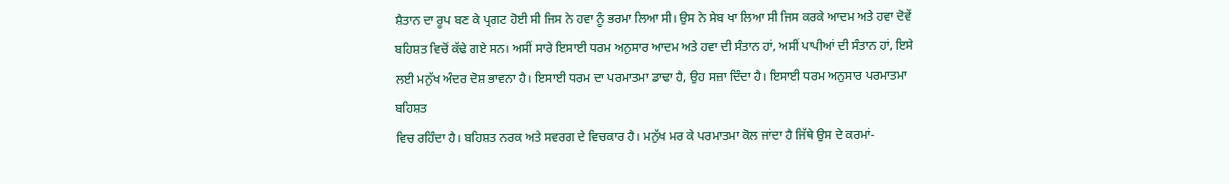ਸ਼ੈਤਾਨ ਦਾ ਰੂਪ ਬਣ ਕੇ ਪ੍ਰਗਟ ਹੋਈ ਸੀ ਜਿਸ ਨੇ ਹਵਾ ਨੂੰ ਭਰਮਾ ਲਿਆ ਸੀ। ਉਸ ਨੇ ਸੇਬ ਖਾ ਲਿਆ ਸੀ ਜਿਸ ਕਰਕੇ ਆਦਮ ਅਤੇ ਹਵਾ ਦੋਵੇਂ ਬਹਿਸ਼ਤ ਵਿਚੋਂ ਕੱਢੇ ਗਏ ਸਨ। ਅਸੀਂ ਸਾਰੇ ਇਸਾਈ ਧਰਮ ਅਨੁਸਾਰ ਆਦਮ ਅਤੇ ਹਵਾ ਦੀ ਸੰਤਾਨ ਹਾਂ, ਅਸੀਂ ਪਾਪੀਆਂ ਦੀ ਸੰਤਾਨ ਹਾਂ, ਇਸੇ ਲਈ ਮਨੁੱਖ ਅੰਦਰ ਦੋਸ਼ ਭਾਵਨਾ ਹੈ। ਇਸਾਈ ਧਰਮ ਦਾ ਪਰਮਾਤਮਾ ਡਾਢਾ ਹੈ, ਉਹ ਸਜ਼ਾ ਦਿੰਦਾ ਹੈ। ਇਸਾਈ ਧਰਮ ਅਨੁਸਾਰ ਪਰਮਾਤਮਾ ਬਹਿਸ਼ਤ
ਵਿਚ ਰਹਿੰਦਾ ਹੈ। ਬਹਿਸ਼ਤ ਨਰਕ ਅਤੇ ਸਵਰਗ ਦੇ ਵਿਚਕਾਰ ਹੈ। ਮਨੁੱਖ ਮਰ ਕੇ ਪਰਮਾਤਮਾ ਕੋਲ ਜਾਂਦਾ ਹੈ ਜਿੱਥੇ ਉਸ ਦੇ ਕਰਮਾਂ-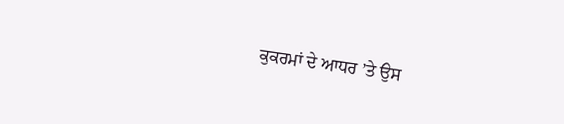ਕੁਕਰਮਾਂ ਦੇ ਆਧਰ ’ਤੇ ਉਸ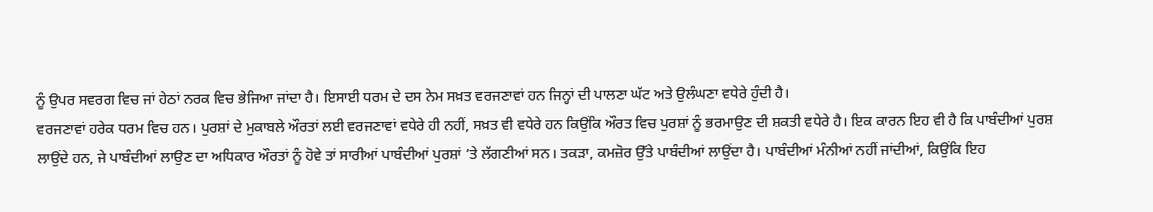ਨੂੰ ਉਪਰ ਸਵਰਗ ਵਿਚ ਜਾਂ ਹੇਠਾਂ ਨਰਕ ਵਿਚ ਭੇਜਿਆ ਜਾਂਦਾ ਹੈ। ਇਸਾਈ ਧਰਮ ਦੇ ਦਸ ਨੇਮ ਸਖ਼ਤ ਵਰਜਣਾਵਾਂ ਹਨ ਜਿਨ੍ਹਾਂ ਦੀ ਪਾਲਣਾ ਘੱਟ ਅਤੇ ਉਲੰਘਣਾ ਵਧੇਰੇ ਹੁੰਦੀ ਹੈ।
ਵਰਜਣਾਵਾਂ ਹਰੇਕ ਧਰਮ ਵਿਚ ਹਨ। ਪੁਰਸ਼ਾਂ ਦੇ ਮੁਕਾਬਲੇ ਔਰਤਾਂ ਲਈ ਵਰਜਣਾਵਾਂ ਵਧੇਰੇ ਹੀ ਨਹੀਂ, ਸਖ਼ਤ ਵੀ ਵਧੇਰੇ ਹਨ ਕਿਉਂਕਿ ਔਰਤ ਵਿਚ ਪੁਰਸ਼ਾਂ ਨੂੰ ਭਰਮਾਉਣ ਦੀ ਸ਼ਕਤੀ ਵਧੇਰੇ ਹੈ। ਇਕ ਕਾਰਨ ਇਹ ਵੀ ਹੈ ਕਿ ਪਾਬੰਦੀਆਂ ਪੁਰਸ਼ ਲਾਉਂਦੇ ਹਨ, ਜੇ ਪਾਬੰਦੀਆਂ ਲਾਉਣ ਦਾ ਅਧਿਕਾਰ ਔਰਤਾਂ ਨੂੰ ਹੋਵੇ ਤਾਂ ਸਾਰੀਆਂ ਪਾਬੰਦੀਆਂ ਪੁਰਸ਼ਾਂ ’ਤੇ ਲੱਗਣੀਆਂ ਸਨ। ਤਕੜਾ, ਕਮਜ਼ੋਰ ਉੱਤੇ ਪਾਬੰਦੀਆਂ ਲਾਉਂਦਾ ਹੈ। ਪਾਬੰਦੀਆਂ ਮੰਨੀਆਂ ਨਹੀਂ ਜਾਂਦੀਆਂ, ਕਿਉਂਕਿ ਇਹ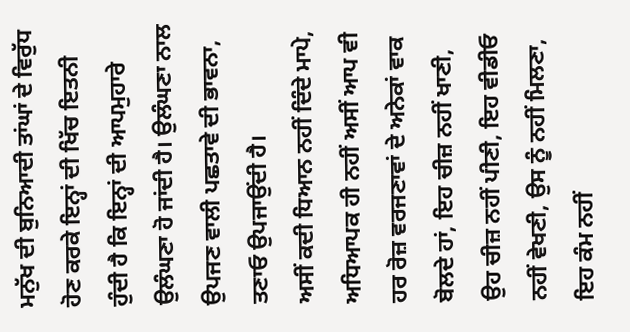ਮਨੁੱਖ ਦੀ ਬੁਨਿਆਦੀ ਤਾਂਘਾਂ ਦੇ ਵਿਰੁੱਧ ਹੋਣ ਕਰਕੇ ਇਨ੍ਹਾਂ ਦੀ ਖਿੱਚ ਇਤਨੀ ਹੁੰਦੀ ਹੈ ਕਿ ਇਨ੍ਹਾਂ ਦੀ ਆਪਮੁਹਾਰੇ ਉਲੰਘਣਾ ਹੋ ਜਾਂਦੀ ਹੈ। ਉਲੰਘਣਾ ਨਾਲ ਉਪਜਣ ਵਾਲੀ ਪਛਤਾਵੇ ਦੀ ਭਾਵਨਾ, ਤਣਾਓ ਉਪਜਾਉਂਦੀ ਹੈ।
ਅਸੀਂ ਕਦੀ ਧਿਆਨ ਨਹੀਂ ਦਿੰਦੇ ਮਾਪੇ, ਅਧਿਆਪਕ ਹੀ ਨਹੀਂ ਅਸੀਂ ਆਪ ਵੀ ਹਰ ਰੋਜ਼ ਵਰਜਣਾਵਾਂ ਦੇ ਅਨੇਕਾਂ ਵਾਕ ਬੋਲਦੇ ਹਾਂ, ਇਹ ਚੀਜ਼ ਨਹੀਂ ਖਾਣੀ, ਉਹ ਚੀਜ਼ ਨਹੀਂ ਪੀਣੀ, ਇਹ ਵੀਡੀਓ ਨਹੀਂ ਵੇਖਣੀ, ਉਸ ਨੂੰ ਨਹੀਂ ਮਿਲਣਾ, ਇਹ ਕੰਮ ਨਹੀਂ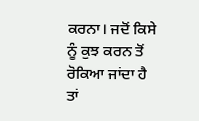ਕਰਨਾ। ਜਦੋਂ ਕਿਸੇ ਨੂੰ ਕੁਝ ਕਰਨ ਤੋਂ ਰੋਕਿਆ ਜਾਂਦਾ ਹੈ ਤਾਂ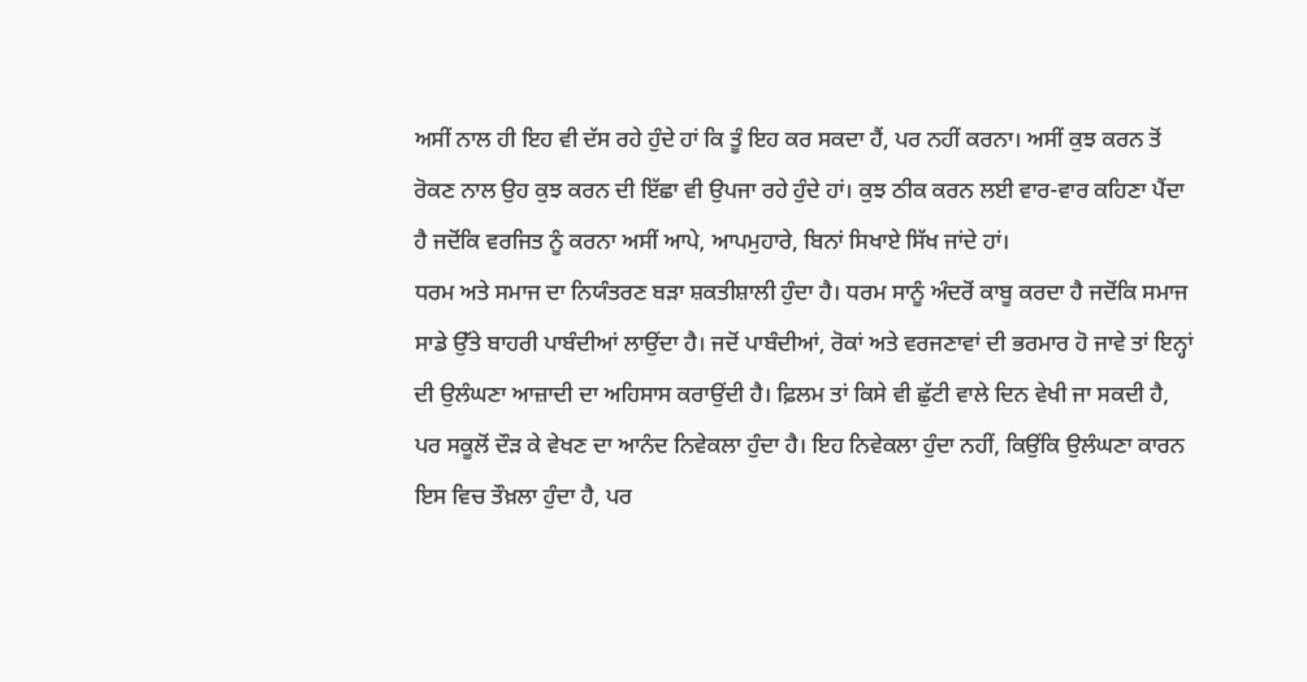ਅਸੀਂ ਨਾਲ ਹੀ ਇਹ ਵੀ ਦੱਸ ਰਹੇ ਹੁੰਦੇ ਹਾਂ ਕਿ ਤੂੰ ਇਹ ਕਰ ਸਕਦਾ ਹੈਂ, ਪਰ ਨਹੀਂ ਕਰਨਾ। ਅਸੀਂ ਕੁਝ ਕਰਨ ਤੋਂ ਰੋਕਣ ਨਾਲ ਉਹ ਕੁਝ ਕਰਨ ਦੀ ਇੱਛਾ ਵੀ ਉਪਜਾ ਰਹੇ ਹੁੰਦੇ ਹਾਂ। ਕੁਝ ਠੀਕ ਕਰਨ ਲਈ ਵਾਰ-ਵਾਰ ਕਹਿਣਾ ਪੈਂਦਾ ਹੈ ਜਦੋਂਕਿ ਵਰਜਿਤ ਨੂੰ ਕਰਨਾ ਅਸੀਂ ਆਪੇ, ਆਪਮੁਹਾਰੇ, ਬਿਨਾਂ ਸਿਖਾਏ ਸਿੱਖ ਜਾਂਦੇ ਹਾਂ।
ਧਰਮ ਅਤੇ ਸਮਾਜ ਦਾ ਨਿਯੰਤਰਣ ਬੜਾ ਸ਼ਕਤੀਸ਼ਾਲੀ ਹੁੰਦਾ ਹੈ। ਧਰਮ ਸਾਨੂੰ ਅੰਦਰੋਂ ਕਾਬੂ ਕਰਦਾ ਹੈ ਜਦੋਂਕਿ ਸਮਾਜ ਸਾਡੇ ਉੱਤੇ ਬਾਹਰੀ ਪਾਬੰਦੀਆਂ ਲਾਉਂਦਾ ਹੈ। ਜਦੋਂ ਪਾਬੰਦੀਆਂ, ਰੋਕਾਂ ਅਤੇ ਵਰਜਣਾਵਾਂ ਦੀ ਭਰਮਾਰ ਹੋ ਜਾਵੇ ਤਾਂ ਇਨ੍ਹਾਂ ਦੀ ਉਲੰਘਣਾ ਆਜ਼ਾਦੀ ਦਾ ਅਹਿਸਾਸ ਕਰਾਉਂਦੀ ਹੈ। ਫ਼ਿਲਮ ਤਾਂ ਕਿਸੇ ਵੀ ਛੁੱਟੀ ਵਾਲੇ ਦਿਨ ਵੇਖੀ ਜਾ ਸਕਦੀ ਹੈ, ਪਰ ਸਕੂਲੋਂ ਦੌੜ ਕੇ ਵੇਖਣ ਦਾ ਆਨੰਦ ਨਿਵੇਕਲਾ ਹੁੰਦਾ ਹੈ। ਇਹ ਨਿਵੇਕਲਾ ਹੁੰਦਾ ਨਹੀਂ, ਕਿਉਂਕਿ ਉਲੰਘਣਾ ਕਾਰਨ ਇਸ ਵਿਚ ਤੌਖ਼ਲਾ ਹੁੰਦਾ ਹੈ, ਪਰ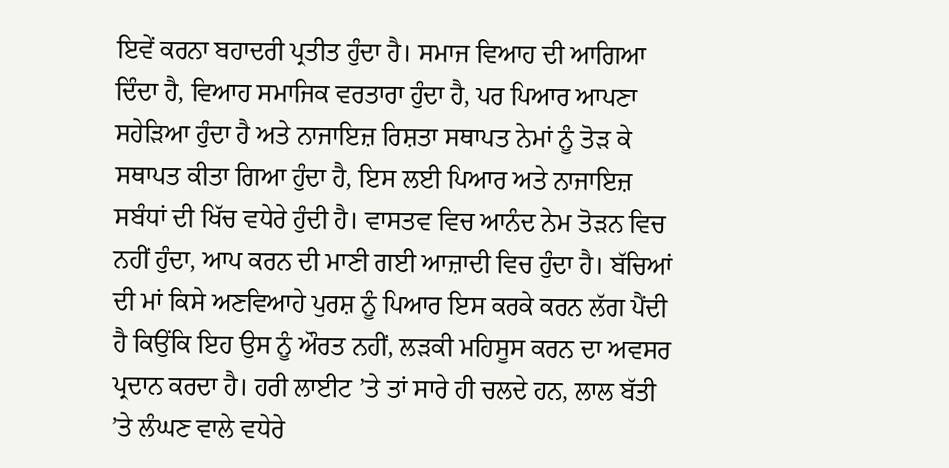ਇਵੇਂ ਕਰਨਾ ਬਹਾਦਰੀ ਪ੍ਰਤੀਤ ਹੁੰਦਾ ਹੈ। ਸਮਾਜ ਵਿਆਹ ਦੀ ਆਗਿਆ ਦਿੰਦਾ ਹੈ, ਵਿਆਹ ਸਮਾਜਿਕ ਵਰਤਾਰਾ ਹੁੰਦਾ ਹੈ, ਪਰ ਪਿਆਰ ਆਪਣਾ ਸਹੇੜਿਆ ਹੁੰਦਾ ਹੈ ਅਤੇ ਨਾਜਾਇਜ਼ ਰਿਸ਼ਤਾ ਸਥਾਪਤ ਨੇਮਾਂ ਨੂੰ ਤੋੜ ਕੇ ਸਥਾਪਤ ਕੀਤਾ ਗਿਆ ਹੁੰਦਾ ਹੈ, ਇਸ ਲਈ ਪਿਆਰ ਅਤੇ ਨਾਜਾਇਜ਼ ਸਬੰਧਾਂ ਦੀ ਖਿੱਚ ਵਧੇਰੇ ਹੁੰਦੀ ਹੈ। ਵਾਸਤਵ ਵਿਚ ਆਨੰਦ ਨੇਮ ਤੋੜਨ ਵਿਚ ਨਹੀਂ ਹੁੰਦਾ, ਆਪ ਕਰਨ ਦੀ ਮਾਣੀ ਗਈ ਆਜ਼ਾਦੀ ਵਿਚ ਹੁੰਦਾ ਹੈ। ਬੱਚਿਆਂ ਦੀ ਮਾਂ ਕਿਸੇ ਅਣਵਿਆਹੇ ਪੁਰਸ਼ ਨੂੰ ਪਿਆਰ ਇਸ ਕਰਕੇ ਕਰਨ ਲੱਗ ਪੈਂਦੀ ਹੈ ਕਿਉਂਕਿ ਇਹ ਉਸ ਨੂੰ ਔਰਤ ਨਹੀਂ, ਲੜਕੀ ਮਹਿਸੂਸ ਕਰਨ ਦਾ ਅਵਸਰ ਪ੍ਰਦਾਨ ਕਰਦਾ ਹੈ। ਹਰੀ ਲਾਈਟ ’ਤੇ ਤਾਂ ਸਾਰੇ ਹੀ ਚਲਦੇ ਹਨ, ਲਾਲ ਬੱਤੀ ’ਤੇ ਲੰਘਣ ਵਾਲੇ ਵਧੇਰੇ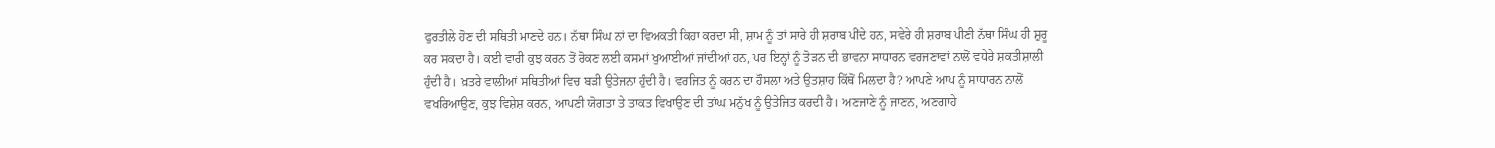ਫੁਰਤੀਲੇ ਹੋਣ ਦੀ ਸਥਿਤੀ ਮਾਣਦੇ ਹਨ। ਨੱਥਾ ਸਿੰਘ ਨਾਂ ਦਾ ਵਿਅਕਤੀ ਕਿਹਾ ਕਰਦਾ ਸੀ, ਸ਼ਾਮ ਨੂੰ ਤਾਂ ਸਾਰੇ ਹੀ ਸ਼ਰਾਬ ਪੀਂਦੇ ਹਨ, ਸਵੇਰੇ ਹੀ ਸ਼ਰਾਬ ਪੀਣੀ ਨੱਥਾ ਸਿੰਘ ਹੀ ਸ਼ੁਰੂ ਕਰ ਸਕਦਾ ਹੈ। ਕਈ ਵਾਰੀ ਕੁਝ ਕਰਨ ਤੋਂ ਰੋਕਣ ਲਈ ਕਸਮਾਂ ਖੁਆਈਆਂ ਜਾਂਦੀਆਂ ਹਨ, ਪਰ ਇਨ੍ਹਾਂ ਨੂੰ ਤੋੜਨ ਦੀ ਭਾਵਨਾ ਸਾਧਾਰਨ ਵਰਜਣਾਵਾਂ ਨਾਲੋਂ ਵਧੇਰੇ ਸ਼ਕਤੀਸ਼ਾਲੀ ਹੁੰਦੀ ਹੈ। ਖ਼ਤਰੇ ਵਾਲੀਆਂ ਸਥਿਤੀਆਂ ਵਿਚ ਬੜੀ ਉਤੇਜਨਾ ਹੁੰਦੀ ਹੈ। ਵਰਜਿਤ ਨੂੰ ਕਰਨ ਦਾ ਹੌਸਲਾ ਅਤੇ ਉਤਸ਼ਾਹ ਕਿੱਥੋਂ ਮਿਲਦਾ ਹੈ? ਆਪਣੇ ਆਪ ਨੂੰ ਸਾਧਾਰਨ ਨਾਲੋਂ ਵਖਰਿਆਉਣ, ਕੁਝ ਵਿਸ਼ੇਸ਼ ਕਰਨ, ਆਪਣੀ ਯੋਗਤਾ ਤੇ ਤਾਕਤ ਵਿਖਾਉਣ ਦੀ ਤਾਂਘ ਮਨੁੱਖ ਨੂੰ ਉਤੇਜਿਤ ਕਰਦੀ ਹੈ। ਅਣਜਾਣੇ ਨੂੰ ਜਾਣਨ, ਅਣਗਾਹੇ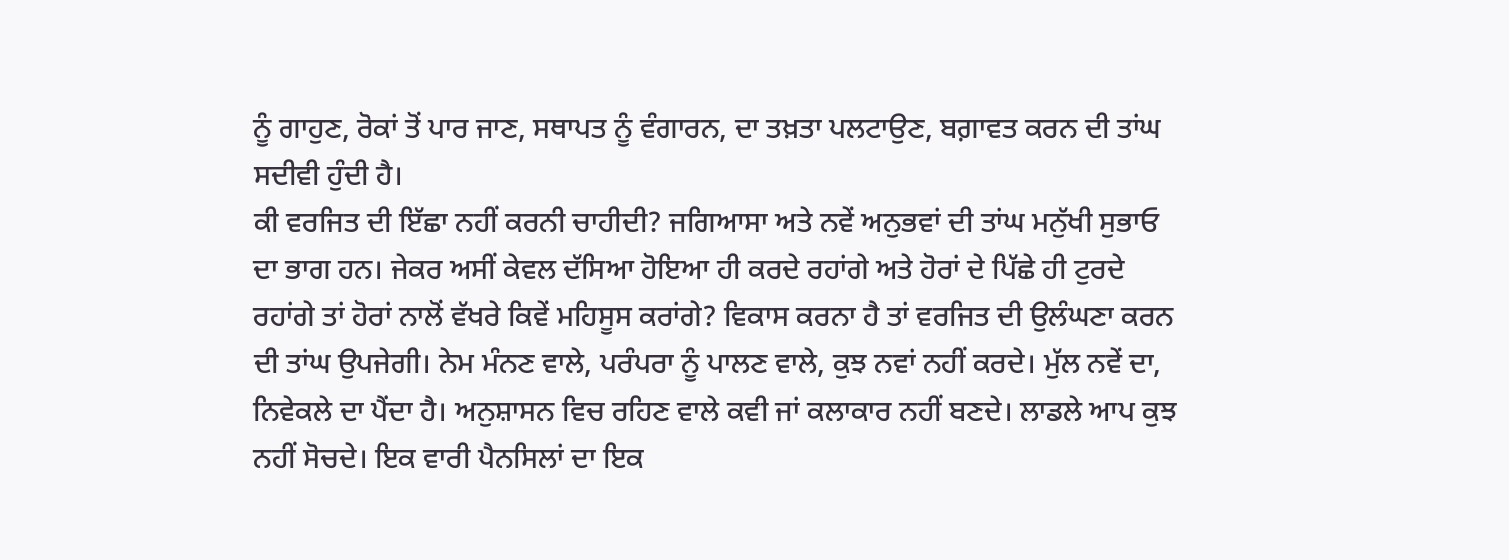ਨੂੰ ਗਾਹੁਣ, ਰੋਕਾਂ ਤੋਂ ਪਾਰ ਜਾਣ, ਸਥਾਪਤ ਨੂੰ ਵੰਗਾਰਨ, ਦਾ ਤਖ਼ਤਾ ਪਲਟਾਉਣ, ਬਗ਼ਾਵਤ ਕਰਨ ਦੀ ਤਾਂਘ ਸਦੀਵੀ ਹੁੰਦੀ ਹੈ।
ਕੀ ਵਰਜਿਤ ਦੀ ਇੱਛਾ ਨਹੀਂ ਕਰਨੀ ਚਾਹੀਦੀ? ਜਗਿਆਸਾ ਅਤੇ ਨਵੇਂ ਅਨੁਭਵਾਂ ਦੀ ਤਾਂਘ ਮਨੁੱਖੀ ਸੁਭਾਓ ਦਾ ਭਾਗ ਹਨ। ਜੇਕਰ ਅਸੀਂ ਕੇਵਲ ਦੱਸਿਆ ਹੋਇਆ ਹੀ ਕਰਦੇ ਰਹਾਂਗੇ ਅਤੇ ਹੋਰਾਂ ਦੇ ਪਿੱਛੇ ਹੀ ਟੁਰਦੇ ਰਹਾਂਗੇ ਤਾਂ ਹੋਰਾਂ ਨਾਲੋਂ ਵੱਖਰੇ ਕਿਵੇਂ ਮਹਿਸੂਸ ਕਰਾਂਗੇ? ਵਿਕਾਸ ਕਰਨਾ ਹੈ ਤਾਂ ਵਰਜਿਤ ਦੀ ਉਲੰਘਣਾ ਕਰਨ ਦੀ ਤਾਂਘ ਉਪਜੇਗੀ। ਨੇਮ ਮੰਨਣ ਵਾਲੇ, ਪਰੰਪਰਾ ਨੂੰ ਪਾਲਣ ਵਾਲੇ, ਕੁਝ ਨਵਾਂ ਨਹੀਂ ਕਰਦੇ। ਮੁੱਲ ਨਵੇਂ ਦਾ, ਨਿਵੇਕਲੇ ਦਾ ਪੈਂਦਾ ਹੈ। ਅਨੁਸ਼ਾਸਨ ਵਿਚ ਰਹਿਣ ਵਾਲੇ ਕਵੀ ਜਾਂ ਕਲਾਕਾਰ ਨਹੀਂ ਬਣਦੇ। ਲਾਡਲੇ ਆਪ ਕੁਝ ਨਹੀਂ ਸੋਚਦੇ। ਇਕ ਵਾਰੀ ਪੈਨਸਿਲਾਂ ਦਾ ਇਕ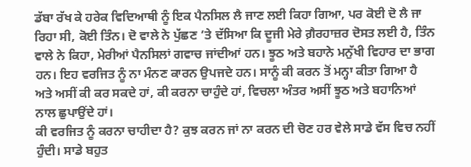ਡੱਬਾ ਰੱਖ ਕੇ ਹਰੇਕ ਵਿਦਿਆਥੀ ਨੂੰ ਇਕ ਪੈਨਸਿਲ ਲੈ ਜਾਣ ਲਈ ਕਿਹਾ ਗਿਆ, ਪਰ ਕੋਈ ਦੋ ਲੈ ਜਾ ਰਿਹਾ ਸੀ, ਕੋਈ ਤਿੰਨ। ਦੋ ਵਾਲੇ ਨੇ ਪੁੱਛਣ ’ਤੇ ਦੱਸਿਆ ਕਿ ਦੂਜੀ ਮੇਰੇ ਗ਼ੈਰਹਾਜ਼ਰ ਦੋਸਤ ਲਈ ਹੈ, ਤਿੰਨ ਵਾਲੇ ਨੇ ਕਿਹਾ, ਮੇਰੀਆਂ ਪੈਨਸਿਲਾਂ ਗਵਾਚ ਜਾਂਦੀਆਂ ਹਨ। ਝੂਠ ਅਤੇ ਬਹਾਨੇ ਮਨੁੱਖੀ ਵਿਹਾਰ ਦਾ ਭਾਗ ਹਨ। ਇਹ ਵਰਜਿਤ ਨੂੰ ਨਾ ਮੰਨਣ ਕਾਰਨ ਉਪਜਦੇ ਹਨ। ਸਾਨੂੰ ਕੀ ਕਰਨ ਤੋਂ ਮਨ੍ਹਾ ਕੀਤਾ ਗਿਆ ਹੈ ਅਤੇ ਅਸੀਂ ਕੀ ਕਰ ਸਕਦੇ ਹਾਂ, ਕੀ ਕਰਨਾ ਚਾਹੁੰਦੇ ਹਾਂ, ਵਿਚਲਾ ਅੰਤਰ ਅਸੀਂ ਝੂਠ ਅਤੇ ਬਹਾਨਿਆਂ ਨਾਲ ਛੁਪਾਉਂਦੇ ਹਾਂ।
ਕੀ ਵਰਜਿਤ ਨੂੰ ਕਰਨਾ ਚਾਹੀਦਾ ਹੈ? ਕੁਝ ਕਰਨ ਜਾਂ ਨਾ ਕਰਨ ਦੀ ਚੋਣ ਹਰ ਵੇਲੇ ਸਾਡੇ ਵੱਸ ਵਿਚ ਨਹੀਂ ਹੁੰਦੀ। ਸਾਡੇ ਬਹੁਤ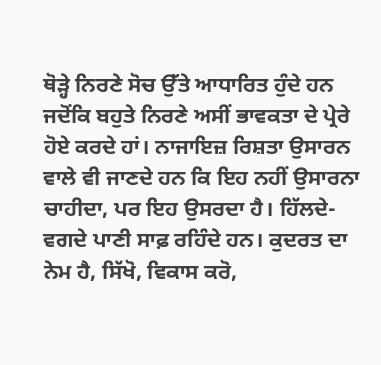ਥੋੜ੍ਹੇ ਨਿਰਣੇ ਸੋਚ ਉੱਤੇ ਆਧਾਰਿਤ ਹੁੰਦੇ ਹਨ ਜਦੋਂਕਿ ਬਹੁਤੇ ਨਿਰਣੇ ਅਸੀਂ ਭਾਵਕਤਾ ਦੇ ਪ੍ਰੇਰੇ ਹੋਏ ਕਰਦੇ ਹਾਂ। ਨਾਜਾਇਜ਼ ਰਿਸ਼ਤਾ ਉਸਾਰਨ ਵਾਲੇ ਵੀ ਜਾਣਦੇ ਹਨ ਕਿ ਇਹ ਨਹੀਂ ਉਸਾਰਨਾ ਚਾਹੀਦਾ, ਪਰ ਇਹ ਉਸਰਦਾ ਹੈ। ਹਿੱਲਦੇ-ਵਗਦੇ ਪਾਣੀ ਸਾਫ਼ ਰਹਿੰਦੇ ਹਨ। ਕੁਦਰਤ ਦਾ ਨੇਮ ਹੈ, ਸਿੱਖੋ, ਵਿਕਾਸ ਕਰੋ,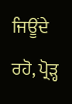ਜਿਊਂਦੇ ਰਹੋ, ਪ੍ਰੋੜ੍ਹ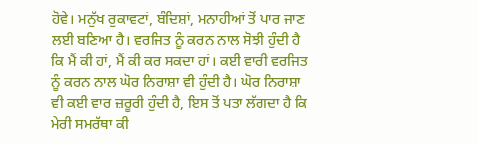ਹੋਵੇ। ਮਨੁੱਖ ਰੁਕਾਵਟਾਂ, ਬੰਦਿਸ਼ਾਂ, ਮਨਾਹੀਆਂ ਤੋਂ ਪਾਰ ਜਾਣ ਲਈ ਬਣਿਆ ਹੈ। ਵਰਜਿਤ ਨੂੰ ਕਰਨ ਨਾਲ ਸੋਝੀ ਹੁੰਦੀ ਹੈ ਕਿ ਮੈਂ ਕੀ ਹਾਂ, ਮੈਂ ਕੀ ਕਰ ਸਕਦਾ ਹਾਂ। ਕਈ ਵਾਰੀ ਵਰਜਿਤ ਨੂੰ ਕਰਨ ਨਾਲ ਘੋਰ ਨਿਰਾਸ਼ਾ ਵੀ ਹੁੰਦੀ ਹੈ। ਘੋਰ ਨਿਰਾਸ਼ਾ ਵੀ ਕਈ ਵਾਰ ਜ਼ਰੂਰੀ ਹੁੰਦੀ ਹੈ, ਇਸ ਤੋਂ ਪਤਾ ਲੱਗਦਾ ਹੈ ਕਿ ਮੇਰੀ ਸਮਰੱਥਾ ਕੀ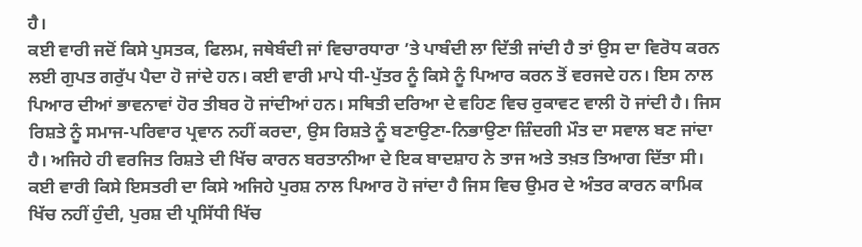ਹੈ।
ਕਈ ਵਾਰੀ ਜਦੋਂ ਕਿਸੇ ਪੁਸਤਕ, ਫਿਲਮ, ਜਥੇਬੰਦੀ ਜਾਂ ਵਿਚਾਰਧਾਰਾ ’ਤੇ ਪਾਬੰਦੀ ਲਾ ਦਿੱਤੀ ਜਾਂਦੀ ਹੈ ਤਾਂ ਉਸ ਦਾ ਵਿਰੋਧ ਕਰਨ ਲਈ ਗੁਪਤ ਗਰੁੱਪ ਪੈਦਾ ਹੋ ਜਾਂਦੇ ਹਨ। ਕਈ ਵਾਰੀ ਮਾਪੇ ਧੀ-ਪੁੱਤਰ ਨੂੰ ਕਿਸੇ ਨੂੰ ਪਿਆਰ ਕਰਨ ਤੋਂ ਵਰਜਦੇ ਹਨ। ਇਸ ਨਾਲ ਪਿਆਰ ਦੀਆਂ ਭਾਵਨਾਵਾਂ ਹੋਰ ਤੀਬਰ ਹੋ ਜਾਂਦੀਆਂ ਹਨ। ਸਥਿਤੀ ਦਰਿਆ ਦੇ ਵਹਿਣ ਵਿਚ ਰੁਕਾਵਟ ਵਾਲੀ ਹੋ ਜਾਂਦੀ ਹੈ। ਜਿਸ ਰਿਸ਼ਤੇ ਨੂੰ ਸਮਾਜ-ਪਰਿਵਾਰ ਪ੍ਰਵਾਨ ਨਹੀਂ ਕਰਦਾ, ਉਸ ਰਿਸ਼ਤੇ ਨੂੰ ਬਣਾਉਣਾ-ਨਿਭਾਉਣਾ ਜ਼ਿੰਦਗੀ ਮੌਤ ਦਾ ਸਵਾਲ ਬਣ ਜਾਂਦਾ ਹੈ। ਅਜਿਹੇ ਹੀ ਵਰਜਿਤ ਰਿਸ਼ਤੇ ਦੀ ਖਿੱਚ ਕਾਰਨ ਬਰਤਾਨੀਆ ਦੇ ਇਕ ਬਾਦਸ਼ਾਹ ਨੇ ਤਾਜ ਅਤੇ ਤਖ਼ਤ ਤਿਆਗ ਦਿੱਤਾ ਸੀ। ਕਈ ਵਾਰੀ ਕਿਸੇ ਇਸਤਰੀ ਦਾ ਕਿਸੇ ਅਜਿਹੇ ਪੁਰਸ਼ ਨਾਲ ਪਿਆਰ ਹੋ ਜਾਂਦਾ ਹੈ ਜਿਸ ਵਿਚ ਉਮਰ ਦੇ ਅੰਤਰ ਕਾਰਨ ਕਾਮਿਕ ਖਿੱਚ ਨਹੀਂ ਹੁੰਦੀ, ਪੁਰਸ਼ ਦੀ ਪ੍ਰਸਿੱਧੀ ਖਿੱਚ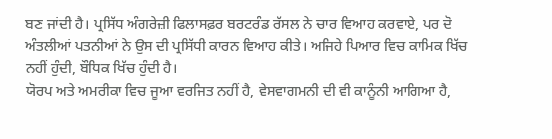ਬਣ ਜਾਂਦੀ ਹੈ। ਪ੍ਰਸਿੱਧ ਅੰਗਰੇਜ਼ੀ ਫਿਲਾਸਫ਼ਰ ਬਰਟਰੰਡ ਰੱਸਲ ਨੇ ਚਾਰ ਵਿਆਹ ਕਰਵਾਏ, ਪਰ ਦੋ ਅੰਤਲੀਆਂ ਪਤਨੀਆਂ ਨੇ ਉਸ ਦੀ ਪ੍ਰਸਿੱਧੀ ਕਾਰਨ ਵਿਆਹ ਕੀਤੇ। ਅਜਿਹੇ ਪਿਆਰ ਵਿਚ ਕਾਮਿਕ ਖਿੱਚ ਨਹੀਂ ਹੁੰਦੀ, ਬੌਧਿਕ ਖਿੱਚ ਹੁੰਦੀ ਹੈ।
ਯੋਰਪ ਅਤੇ ਅਮਰੀਕਾ ਵਿਚ ਜੂਆ ਵਰਜਿਤ ਨਹੀਂ ਹੈ, ਵੇਸਵਾਗਮਨੀ ਦੀ ਵੀ ਕਾਨੂੰਨੀ ਆਗਿਆ ਹੈ,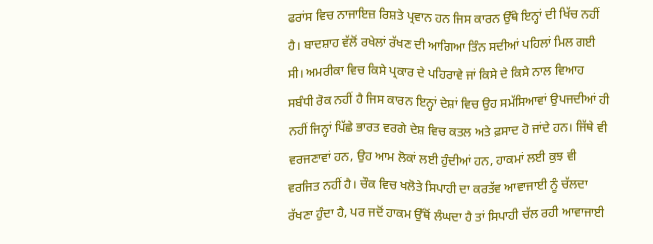ਫਰਾਂਸ ਵਿਚ ਨਾਜਾਇਜ਼ ਰਿਸ਼ਤੇ ਪ੍ਰਵਾਨ ਹਨ ਜਿਸ ਕਾਰਨ ਉੱਥੇ ਇਨ੍ਹਾਂ ਦੀ ਖਿੱਚ ਨਹੀਂ ਹੈ। ਬਾਦਸ਼ਾਹ ਵੱਲੋਂ ਰਖੇਲਾਂ ਰੱਖਣ ਦੀ ਆਗਿਆ ਤਿੰਨ ਸਦੀਆਂ ਪਹਿਲਾਂ ਮਿਲ ਗਈ ਸੀ। ਅਮਰੀਕਾ ਵਿਚ ਕਿਸੇ ਪ੍ਰਕਾਰ ਦੇ ਪਹਿਰਾਵੇ ਜਾਂ ਕਿਸੇ ਦੇ ਕਿਸੇ ਨਾਲ ਵਿਆਹ ਸਬੰਧੀ ਰੋਕ ਨਹੀਂ ਹੈ ਜਿਸ ਕਾਰਨ ਇਨ੍ਹਾਂ ਦੇਸ਼ਾਂ ਵਿਚ ਉਹ ਸਮੱਸਿਆਵਾਂ ਉਪਜਦੀਆਂ ਹੀ ਨਹੀਂ ਜਿਨ੍ਹਾਂ ਪਿੱਛੇ ਭਾਰਤ ਵਰਗੇ ਦੇਸ਼ ਵਿਚ ਕਤਲ ਅਤੇ ਫ਼ਸਾਦ ਹੋ ਜਾਂਦੇ ਹਨ। ਜਿੱਥੇ ਵੀ ਵਰਜਣਾਵਾਂ ਹਨ, ਉਹ ਆਮ ਲੋਕਾਂ ਲਈ ਹੁੰਦੀਆਂ ਹਨ, ਹਾਕਮਾਂ ਲਈ ਕੁਝ ਵੀ ਵਰਜਿਤ ਨਹੀਂ ਹੈ। ਚੌਕ ਵਿਚ ਖਲੋਤੇ ਸਿਪਾਹੀ ਦਾ ਕਰਤੱਵ ਆਵਾਜਾਈ ਨੂੰ ਚੱਲਦਾ ਰੱਖਣਾ ਹੁੰਦਾ ਹੈ, ਪਰ ਜਦੋਂ ਹਾਕਮ ਉੱਥੋਂ ਲੰਘਦਾ ਹੈ ਤਾਂ ਸਿਪਾਹੀ ਚੱਲ ਰਹੀ ਆਵਾਜਾਈ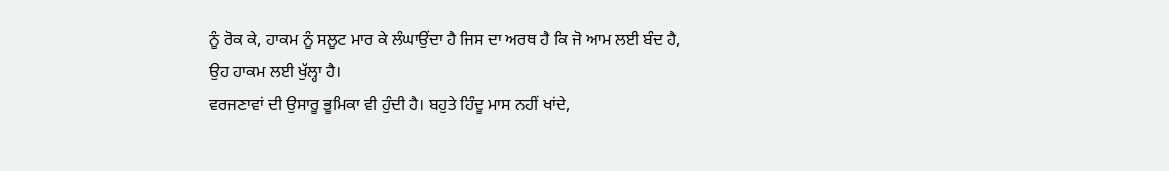ਨੂੰ ਰੋਕ ਕੇ, ਹਾਕਮ ਨੂੰ ਸਲੂਟ ਮਾਰ ਕੇ ਲੰਘਾਉਂਦਾ ਹੈ ਜਿਸ ਦਾ ਅਰਥ ਹੈ ਕਿ ਜੋ ਆਮ ਲਈ ਬੰਦ ਹੈ, ਉਹ ਹਾਕਮ ਲਈ ਖੁੱਲ੍ਹਾ ਹੈ।
ਵਰਜਣਾਵਾਂ ਦੀ ਉਸਾਰੂ ਭੂਮਿਕਾ ਵੀ ਹੁੰਦੀ ਹੈ। ਬਹੁਤੇ ਹਿੰਦੂ ਮਾਸ ਨਹੀਂ ਖਾਂਦੇ,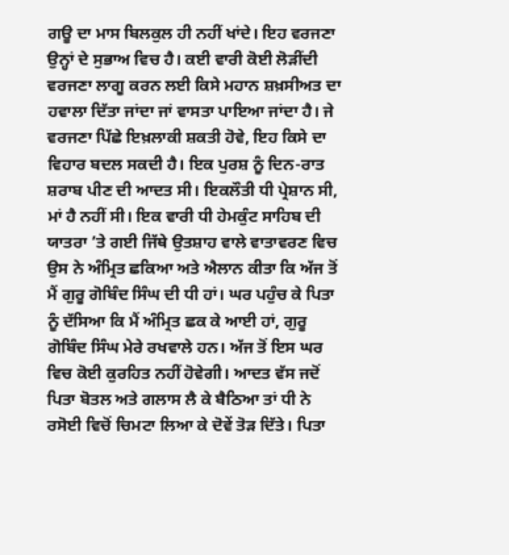ਗਊ ਦਾ ਮਾਸ ਬਿਲਕੁਲ ਹੀ ਨਹੀਂ ਖਾਂਦੇ। ਇਹ ਵਰਜਣਾ ਉਨ੍ਹਾਂ ਦੇ ਸੁਭਾਅ ਵਿਚ ਹੈ। ਕਈ ਵਾਰੀ ਕੋਈ ਲੋੜੀਂਦੀ ਵਰਜਣਾ ਲਾਗੂ ਕਰਨ ਲਈ ਕਿਸੇ ਮਹਾਨ ਸ਼ਖ਼ਸੀਅਤ ਦਾ ਹਵਾਲਾ ਦਿੱਤਾ ਜਾਂਦਾ ਜਾਂ ਵਾਸਤਾ ਪਾਇਆ ਜਾਂਦਾ ਹੈ। ਜੇ ਵਰਜਣਾ ਪਿੱਛੇ ਇਖ਼ਲਾਕੀ ਸ਼ਕਤੀ ਹੋਵੇ, ਇਹ ਕਿਸੇ ਦਾ ਵਿਹਾਰ ਬਦਲ ਸਕਦੀ ਹੈ। ਇਕ ਪੁਰਸ਼ ਨੂੰ ਦਿਨ-ਰਾਤ ਸ਼ਰਾਬ ਪੀਣ ਦੀ ਆਦਤ ਸੀ। ਇਕਲੌਤੀ ਧੀ ਪ੍ਰੇਸ਼ਾਨ ਸੀ, ਮਾਂ ਹੈ ਨਹੀਂ ਸੀ। ਇਕ ਵਾਰੀ ਧੀ ਹੇਮਕੁੰਟ ਸਾਹਿਬ ਦੀ ਯਾਤਰਾ ’ਤੇ ਗਈ ਜਿੱਥੇ ਉਤਸ਼ਾਹ ਵਾਲੇ ਵਾਤਾਵਰਣ ਵਿਚ ਉਸ ਨੇ ਅੰਮ੍ਰਿਤ ਛਕਿਆ ਅਤੇ ਐਲਾਨ ਕੀਤਾ ਕਿ ਅੱਜ ਤੋਂ ਮੈਂ ਗੁਰੂ ਗੋਬਿੰਦ ਸਿੰਘ ਦੀ ਧੀ ਹਾਂ। ਘਰ ਪਹੁੰਚ ਕੇ ਪਿਤਾ ਨੂੰ ਦੱਸਿਆ ਕਿ ਮੈਂ ਅੰਮ੍ਰਿਤ ਛਕ ਕੇ ਆਈ ਹਾਂ, ਗੁਰੂ ਗੋਬਿੰਦ ਸਿੰਘ ਮੇਰੇ ਰਖਵਾਲੇ ਹਨ। ਅੱਜ ਤੋਂ ਇਸ ਘਰ ਵਿਚ ਕੋਈ ਕੁਰਹਿਤ ਨਹੀਂ ਹੋਵੇਗੀ। ਆਦਤ ਵੱਸ ਜਦੋਂ ਪਿਤਾ ਬੋਤਲ ਅਤੇ ਗਲਾਸ ਲੈ ਕੇ ਬੈਠਿਆ ਤਾਂ ਧੀ ਨੇ ਰਸੋਈ ਵਿਚੋਂ ਚਿਮਟਾ ਲਿਆ ਕੇ ਦੋਵੇਂ ਤੋੜ ਦਿੱਤੇ। ਪਿਤਾ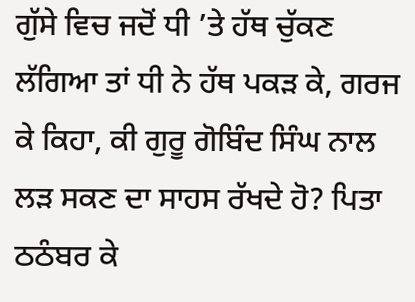ਗੁੱਸੇ ਵਿਚ ਜਦੋਂ ਧੀ ’ਤੇ ਹੱਥ ਚੁੱਕਣ ਲੱਗਿਆ ਤਾਂ ਧੀ ਨੇ ਹੱਥ ਪਕੜ ਕੇ, ਗਰਜ ਕੇ ਕਿਹਾ, ਕੀ ਗੁਰੂ ਗੋਬਿੰਦ ਸਿੰਘ ਨਾਲ ਲੜ ਸਕਣ ਦਾ ਸਾਹਸ ਰੱਖਦੇ ਹੋ? ਪਿਤਾ ਠਠੰਬਰ ਕੇ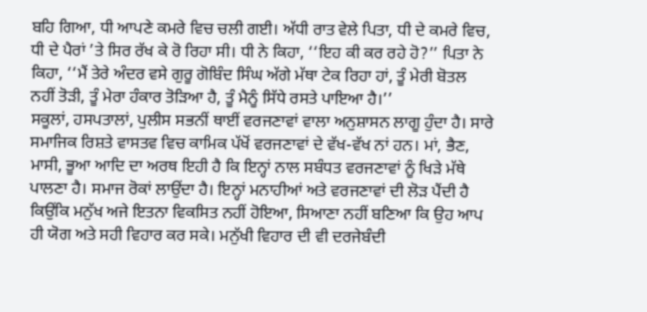ਬਹਿ ਗਿਆ, ਧੀ ਆਪਣੇ ਕਮਰੇ ਵਿਚ ਚਲੀ ਗਈ। ਅੱਧੀ ਰਾਤ ਵੇਲੇ ਪਿਤਾ, ਧੀ ਦੇ ਕਮਰੇ ਵਿਚ, ਧੀ ਦੇ ਪੈਰਾਂ ’ਤੇ ਸਿਰ ਰੱਖ ਕੇ ਰੋ ਰਿਹਾ ਸੀ। ਧੀ ਨੇ ਕਿਹਾ, ‘‘ਇਹ ਕੀ ਕਰ ਰਹੇ ਹੋ?’’ ਪਿਤਾ ਨੇ ਕਿਹਾ, ‘‘ਮੈਂ ਤੇਰੇ ਅੰਦਰ ਵਸੇ ਗੁਰੂ ਗੋਬਿੰਦ ਸਿੰਘ ਅੱਗੇ ਮੱਥਾ ਟੇਕ ਰਿਹਾ ਹਾਂ, ਤੂੰ ਮੇਰੀ ਬੋਤਲ ਨਹੀਂ ਤੋੜੀ, ਤੂੰ ਮੇਰਾ ਹੰਕਾਰ ਤੋੜਿਆ ਹੈ, ਤੂੰ ਮੈਨੂੰ ਸਿੱਧੇ ਰਸਤੇ ਪਾਇਆ ਹੈ।’’
ਸਕੂਲਾਂ, ਹਸਪਤਾਲਾਂ, ਪੁਲੀਸ ਸਭਨੀਂ ਥਾਈਂ ਵਰਜਣਾਵਾਂ ਵਾਲਾ ਅਨੁਸ਼ਾਸਨ ਲਾਗੂ ਹੁੰਦਾ ਹੈ। ਸਾਰੇ ਸਮਾਜਿਕ ਰਿਸ਼ਤੇ ਵਾਸਤਵ ਵਿਚ ਕਾਮਿਕ ਪੱਖੋਂ ਵਰਜਣਾਵਾਂ ਦੇ ਵੱਖ-ਵੱਖ ਨਾਂ ਹਨ। ਮਾਂ, ਭੈਣ, ਮਾਸੀ, ਭੂਆ ਆਦਿ ਦਾ ਅਰਥ ਇਹੀ ਹੈ ਕਿ ਇਨ੍ਹਾਂ ਨਾਲ ਸਬੰਧਤ ਵਰਜਣਾਵਾਂ ਨੂੰ ਖਿੜੇ ਮੱਥੇ ਪਾਲਣਾ ਹੈ। ਸਮਾਜ ਰੋਕਾਂ ਲਾਉਂਦਾ ਹੈ। ਇਨ੍ਹਾਂ ਮਨਾਹੀਆਂ ਅਤੇ ਵਰਜਣਾਵਾਂ ਦੀ ਲੋੜ ਪੈਂਦੀ ਹੈ ਕਿਉਂਕਿ ਮਨੁੱਖ ਅਜੇ ਇਤਨਾ ਵਿਕਸਿਤ ਨਹੀਂ ਹੋਇਆ, ਸਿਆਣਾ ਨਹੀਂ ਬਣਿਆ ਕਿ ਉਹ ਆਪ ਹੀ ਯੋਗ ਅਤੇ ਸਹੀ ਵਿਹਾਰ ਕਰ ਸਕੇ। ਮਨੁੱਖੀ ਵਿਹਾਰ ਦੀ ਵੀ ਦਰਜੇਬੰਦੀ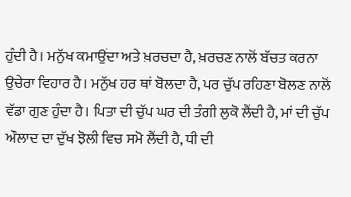ਹੁੰਦੀ ਹੈ। ਮਨੁੱਖ ਕਮਾਉਂਦਾ ਅਤੇ ਖ਼ਰਚਦਾ ਹੈ, ਖ਼ਰਚਣ ਨਾਲੋਂ ਬੱਚਤ ਕਰਨਾ ਉਚੇਰਾ ਵਿਹਾਰ ਹੈ। ਮਨੁੱਖ ਹਰ ਥਾਂ ਬੋਲਦਾ ਹੈ, ਪਰ ਚੁੱਪ ਰਹਿਣਾ ਬੋਲਣ ਨਾਲੋਂ ਵੱਡਾ ਗੁਣ ਹੁੰਦਾ ਹੈ। ਪਿਤਾ ਦੀ ਚੁੱਪ ਘਰ ਦੀ ਤੰਗੀ ਲੁਕੋ ਲੈਂਦੀ ਹੈ, ਮਾਂ ਦੀ ਚੁੱਪ ਔਲਾਦ ਦਾ ਦੁੱਖ ਝੋਲੀ ਵਿਚ ਸਮੋ ਲੈਂਦੀ ਹੈ, ਧੀ ਦੀ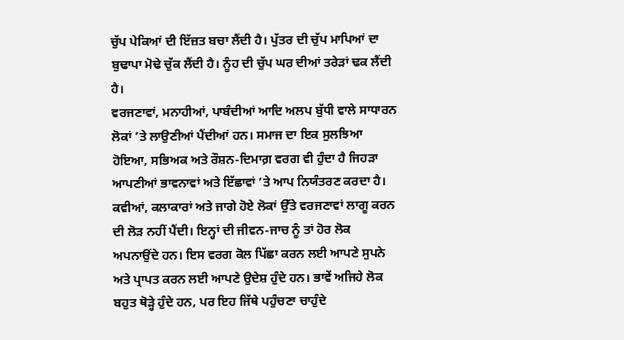ਚੁੱਪ ਪੇਕਿਆਂ ਦੀ ਇੱਜ਼ਤ ਬਚਾ ਲੈਂਦੀ ਹੈ। ਪੁੱਤਰ ਦੀ ਚੁੱਪ ਮਾਪਿਆਂ ਦਾ ਬੁਢਾਪਾ ਮੋਢੇ ਚੁੱਕ ਲੈਂਦੀ ਹੈ। ਨੂੰਹ ਦੀ ਚੁੱਪ ਘਰ ਦੀਆਂ ਤਰੇੜਾਂ ਢਕ ਲੈਂਦੀ ਹੈ।
ਵਰਜਣਾਵਾਂ, ਮਨਾਹੀਆਂ, ਪਾਬੰਦੀਆਂ ਆਦਿ ਅਲਪ ਬੁੱਧੀ ਵਾਲੇ ਸਾਧਾਰਨ ਲੋਕਾਂ ’ਤੇ ਲਾਉਣੀਆਂ ਪੈਂਦੀਆਂ ਹਨ। ਸਮਾਜ ਦਾ ਇਕ ਸੁਲਝਿਆ ਹੋਇਆ, ਸਭਿਅਕ ਅਤੇ ਰੌਸ਼ਨ-ਦਿਮਾਗ਼ ਵਰਗ ਵੀ ਹੁੰਦਾ ਹੈ ਜਿਹੜਾ ਆਪਣੀਆਂ ਭਾਵਨਾਵਾਂ ਅਤੇ ਇੱਛਾਵਾਂ ’ਤੇ ਆਪ ਨਿਯੰਤਰਣ ਕਰਦਾ ਹੈ। ਕਵੀਆਂ, ਕਲਾਕਾਰਾਂ ਅਤੇ ਜਾਗੇ ਹੋਏ ਲੋਕਾਂ ਉੱਤੇ ਵਰਜਣਾਵਾਂ ਲਾਗੂ ਕਰਨ ਦੀ ਲੋੜ ਨਹੀਂ ਪੈਂਦੀ। ਇਨ੍ਹਾਂ ਦੀ ਜੀਵਨ-ਜਾਚ ਨੂੰ ਤਾਂ ਹੋਰ ਲੋਕ ਅਪਨਾਉਂਦੇ ਹਨ। ਇਸ ਵਰਗ ਕੋਲ ਪਿੱਛਾ ਕਰਨ ਲਈ ਆਪਣੇ ਸੁਪਨੇ ਅਤੇ ਪ੍ਰਾਪਤ ਕਰਨ ਲਈ ਆਪਣੇ ਉਦੇਸ਼ ਹੁੰਦੇ ਹਨ। ਭਾਵੇਂ ਅਜਿਹੇ ਲੋਕ ਬਹੁਤ ਥੋੜ੍ਹੇ ਹੁੰਦੇ ਹਨ, ਪਰ ਇਹ ਜਿੱਥੇ ਪਹੁੰਚਣਾ ਚਾਹੁੰਦੇ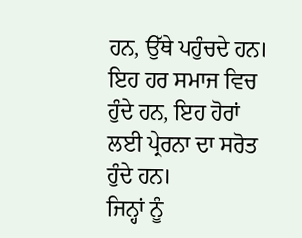ਹਨ, ਉੱਥੇ ਪਹੁੰਚਦੇ ਹਨ। ਇਹ ਹਰ ਸਮਾਜ ਵਿਚ ਹੁੰਦੇ ਹਨ, ਇਹ ਹੋਰਾਂ ਲਈ ਪ੍ਰੇਰਨਾ ਦਾ ਸਰੋਤ ਹੁੰਦੇ ਹਨ।
ਜਿਨ੍ਹਾਂ ਨੂੰ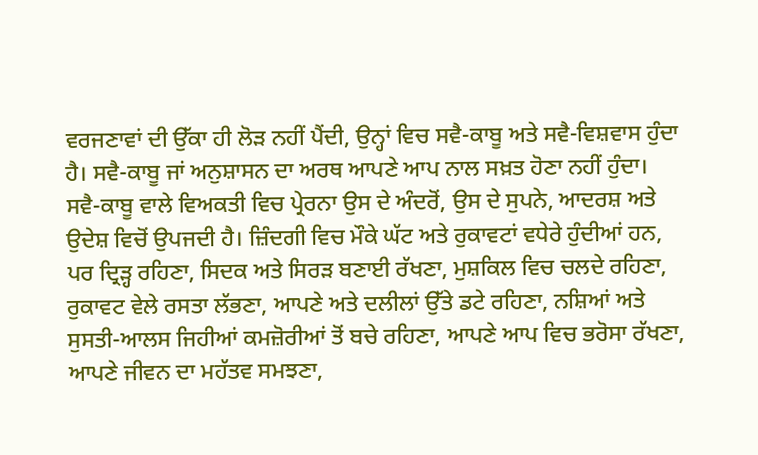ਵਰਜਣਾਵਾਂ ਦੀ ਉੱਕਾ ਹੀ ਲੋੜ ਨਹੀਂ ਪੈਂਦੀ, ਉਨ੍ਹਾਂ ਵਿਚ ਸਵੈ-ਕਾਬੂ ਅਤੇ ਸਵੈ-ਵਿਸ਼ਵਾਸ ਹੁੰਦਾ ਹੈ। ਸਵੈ-ਕਾਬੂ ਜਾਂ ਅਨੁਸ਼ਾਸਨ ਦਾ ਅਰਥ ਆਪਣੇ ਆਪ ਨਾਲ ਸਖ਼ਤ ਹੋਣਾ ਨਹੀਂ ਹੁੰਦਾ। ਸਵੈ-ਕਾਬੂ ਵਾਲੇ ਵਿਅਕਤੀ ਵਿਚ ਪ੍ਰੇਰਨਾ ਉਸ ਦੇ ਅੰਦਰੋਂ, ਉਸ ਦੇ ਸੁਪਨੇ, ਆਦਰਸ਼ ਅਤੇ ਉਦੇਸ਼ ਵਿਚੋਂ ਉਪਜਦੀ ਹੈ। ਜ਼ਿੰਦਗੀ ਵਿਚ ਮੌਕੇ ਘੱਟ ਅਤੇ ਰੁਕਾਵਟਾਂ ਵਧੇਰੇ ਹੁੰਦੀਆਂ ਹਨ, ਪਰ ਦ੍ਰਿੜ੍ਹ ਰਹਿਣਾ, ਸਿਦਕ ਅਤੇ ਸਿਰੜ ਬਣਾਈ ਰੱਖਣਾ, ਮੁਸ਼ਕਿਲ ਵਿਚ ਚਲਦੇ ਰਹਿਣਾ, ਰੁਕਾਵਟ ਵੇਲੇ ਰਸਤਾ ਲੱਭਣਾ, ਆਪਣੇ ਅਤੇ ਦਲੀਲਾਂ ਉੱਤੇ ਡਟੇ ਰਹਿਣਾ, ਨਸ਼ਿਆਂ ਅਤੇ ਸੁਸਤੀ-ਆਲਸ ਜਿਹੀਆਂ ਕਮਜ਼ੋਰੀਆਂ ਤੋਂ ਬਚੇ ਰਹਿਣਾ, ਆਪਣੇ ਆਪ ਵਿਚ ਭਰੋਸਾ ਰੱਖਣਾ, ਆਪਣੇ ਜੀਵਨ ਦਾ ਮਹੱਤਵ ਸਮਝਣਾ,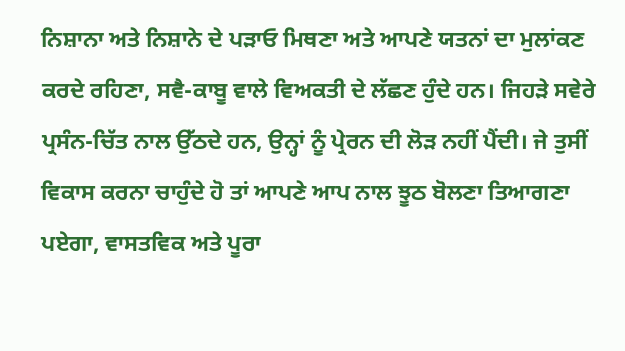ਨਿਸ਼ਾਨਾ ਅਤੇ ਨਿਸ਼ਾਨੇ ਦੇ ਪੜਾਓ ਮਿਥਣਾ ਅਤੇ ਆਪਣੇ ਯਤਨਾਂ ਦਾ ਮੁਲਾਂਕਣ ਕਰਦੇ ਰਹਿਣਾ, ਸਵੈ-ਕਾਬੂ ਵਾਲੇ ਵਿਅਕਤੀ ਦੇ ਲੱਛਣ ਹੁੰਦੇ ਹਨ। ਜਿਹੜੇ ਸਵੇਰੇ ਪ੍ਰਸੰਨ-ਚਿੱਤ ਨਾਲ ਉੱਠਦੇ ਹਨ, ਉਨ੍ਹਾਂ ਨੂੰ ਪ੍ਰੇਰਨ ਦੀ ਲੋੜ ਨਹੀਂ ਪੈਂਦੀ। ਜੇ ਤੁਸੀਂ ਵਿਕਾਸ ਕਰਨਾ ਚਾਹੁੰਦੇ ਹੋ ਤਾਂ ਆਪਣੇ ਆਪ ਨਾਲ ਝੂਠ ਬੋਲਣਾ ਤਿਆਗਣਾ ਪਏਗਾ, ਵਾਸਤਵਿਕ ਅਤੇ ਪੂਰਾ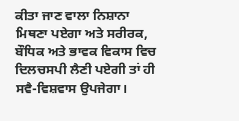ਕੀਤਾ ਜਾਣ ਵਾਲਾ ਨਿਸ਼ਾਨਾ ਮਿਥਣਾ ਪਏਗਾ ਅਤੇ ਸਰੀਰਕ, ਬੌਧਿਕ ਅਤੇ ਭਾਵਕ ਵਿਕਾਸ ਵਿਚ ਦਿਲਚਸਪੀ ਲੈਣੀ ਪਏਗੀ ਤਾਂ ਹੀ ਸਵੈ-ਵਿਸ਼ਵਾਸ ਉਪਜੇਗਾ।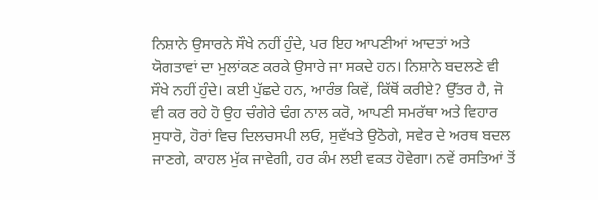ਨਿਸ਼ਾਨੇ ਉਸਾਰਨੇ ਸੌਖੇ ਨਹੀਂ ਹੁੰਦੇ, ਪਰ ਇਹ ਆਪਣੀਆਂ ਆਦਤਾਂ ਅਤੇ ਯੋਗਤਾਵਾਂ ਦਾ ਮੁਲਾਂਕਣ ਕਰਕੇ ਉਸਾਰੇ ਜਾ ਸਕਦੇ ਹਨ। ਨਿਸ਼ਾਨੇ ਬਦਲਣੇ ਵੀ ਸੌਖੇ ਨਹੀਂ ਹੁੰਦੇ। ਕਈ ਪੁੱਛਦੇ ਹਨ, ਆਰੰਭ ਕਿਵੇਂ, ਕਿੱਥੋਂ ਕਰੀਏ? ਉੱਤਰ ਹੈ, ਜੋ ਵੀ ਕਰ ਰਹੇ ਹੋ ਉਹ ਚੰਗੇਰੇ ਢੰਗ ਨਾਲ ਕਰੋ, ਆਪਣੀ ਸਮਰੱਥਾ ਅਤੇ ਵਿਹਾਰ ਸੁਧਾਰੋ, ਹੋਰਾਂ ਵਿਚ ਦਿਲਚਸਪੀ ਲਓ, ਸੁਵੱਖਤੇ ਉਠੋਗੇ, ਸਵੇਰ ਦੇ ਅਰਥ ਬਦਲ ਜਾਣਗੇ, ਕਾਹਲ ਮੁੱਕ ਜਾਵੇਗੀ, ਹਰ ਕੰਮ ਲਈ ਵਕਤ ਹੋਵੇਗਾ। ਨਵੇਂ ਰਸਤਿਆਂ ਤੋਂ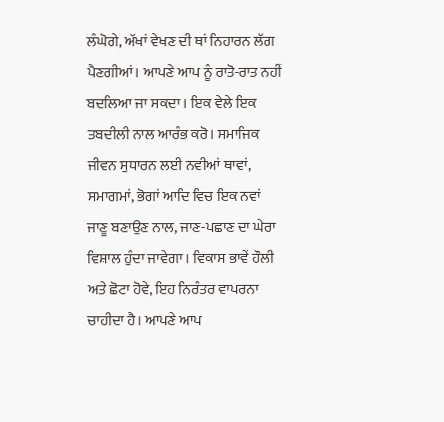ਲੰਘੋਗੇ, ਅੱਖਾਂ ਵੇਖਣ ਦੀ ਥਾਂ ਨਿਹਾਰਨ ਲੱਗ ਪੈਣਗੀਆਂ। ਆਪਣੇ ਆਪ ਨੂੰ ਰਾਤੋ-ਰਾਤ ਨਹੀਂ ਬਦਲਿਆ ਜਾ ਸਕਦਾ। ਇਕ ਵੇਲੇ ਇਕ ਤਬਦੀਲੀ ਨਾਲ ਆਰੰਭ ਕਰੋ। ਸਮਾਜਿਕ ਜੀਵਨ ਸੁਧਾਰਨ ਲਈ ਨਵੀਆਂ ਥਾਵਾਂ, ਸਮਾਗਮਾਂ, ਭੋਗਾਂ ਆਦਿ ਵਿਚ ਇਕ ਨਵਾਂ ਜਾਣੂ ਬਣਾਉਣ ਨਾਲ, ਜਾਣ-ਪਛਾਣ ਦਾ ਘੇਰਾ ਵਿਸ਼ਾਲ ਹੁੰਦਾ ਜਾਵੇਗਾ। ਵਿਕਾਸ ਭਾਵੇਂ ਹੌਲੀ ਅਤੇ ਛੋਟਾ ਹੋਵੇ, ਇਹ ਨਿਰੰਤਰ ਵਾਪਰਨਾ ਚਾਹੀਦਾ ਹੈ। ਆਪਣੇ ਆਪ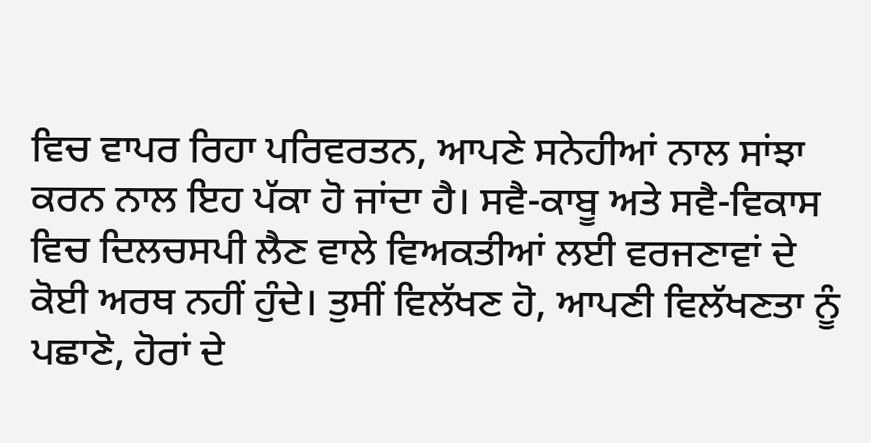ਵਿਚ ਵਾਪਰ ਰਿਹਾ ਪਰਿਵਰਤਨ, ਆਪਣੇ ਸਨੇਹੀਆਂ ਨਾਲ ਸਾਂਝਾ ਕਰਨ ਨਾਲ ਇਹ ਪੱਕਾ ਹੋ ਜਾਂਦਾ ਹੈ। ਸਵੈ-ਕਾਬੂ ਅਤੇ ਸਵੈ-ਵਿਕਾਸ ਵਿਚ ਦਿਲਚਸਪੀ ਲੈਣ ਵਾਲੇ ਵਿਅਕਤੀਆਂ ਲਈ ਵਰਜਣਾਵਾਂ ਦੇ ਕੋਈ ਅਰਥ ਨਹੀਂ ਹੁੰਦੇ। ਤੁਸੀਂ ਵਿਲੱਖਣ ਹੋ, ਆਪਣੀ ਵਿਲੱਖਣਤਾ ਨੂੰ ਪਛਾਣੋ, ਹੋਰਾਂ ਦੇ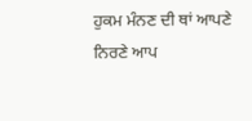ਹੁਕਮ ਮੰਨਣ ਦੀ ਥਾਂ ਆਪਣੇ ਨਿਰਣੇ ਆਪ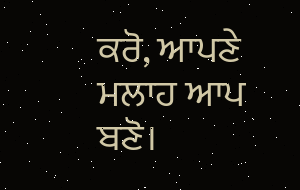ਕਰੋ, ਆਪਣੇ ਮਲਾਹ ਆਪ ਬਣੋ।